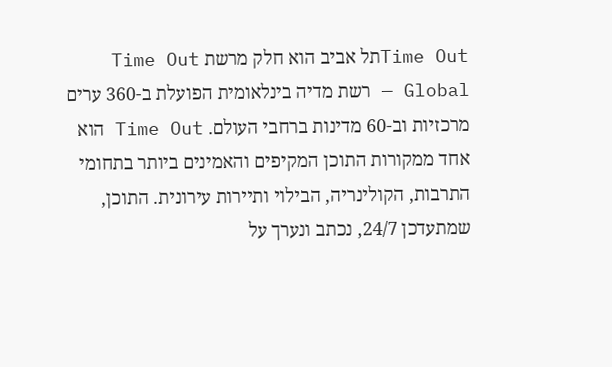Time Outתל אביב הוא חלק מרשת Time Out Global — רשת מדיה בינלאומית הפועלת ב-360 ערים מרכזיות וב-60 מדינות ברחבי העולם. Time Out הוא אחד ממקורות התוכן המקיפים והאמינים ביותר בתחומי התרבות, הקולינריה, הבילוי ותיירות עירונית. התוכן, שמתעדכן 24/7, נכתב ונערך על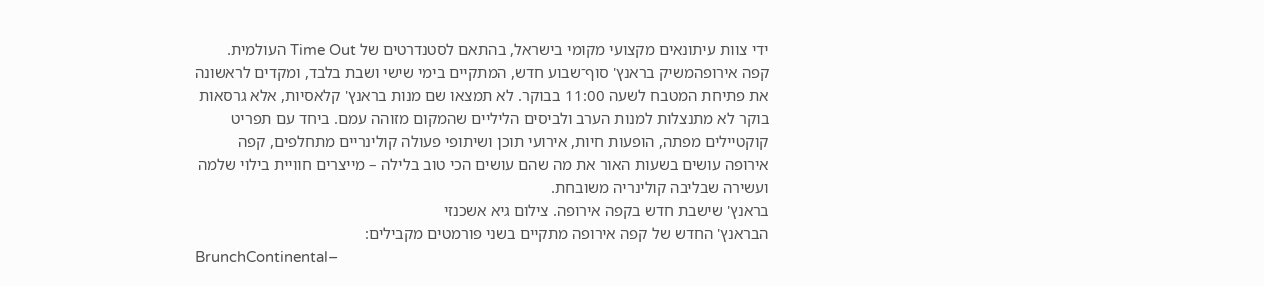ידי צוות עיתונאים מקצועי מקומי בישראל, בהתאם לסטנדרטים של Time Out העולמית.
קפה אירופהמשיק בראנץ' סוף־שבוע חדש, המתקיים בימי שישי ושבת בלבד, ומקדים לראשונה את פתיחת המטבח לשעה 11:00 בבוקר. לא תמצאו שם מנות בראנץ' קלאסיות, אלא גרסאות בוקר לא מתנצלות למנות הערב ולביסים הליליים שהמקום מזוהה עמם. ביחד עם תפריט קוקטיילים מפתה, הופעות חיות, אירועי תוכן ושיתופי פעולה קולינריים מתחלפים, קפה אירופה עושים בשעות האור את מה שהם עושים הכי טוב בלילה – מייצרים חוויית בילוי שלמה ועשירה שבליבה קולינריה משובחת.
בראנץ' שישבת חדש בקפה אירופה. צילום גיא אשכנזי
הבראנץ' החדש של קפה אירופה מתקיים בשני פורמטים מקבילים:
BrunchContinental–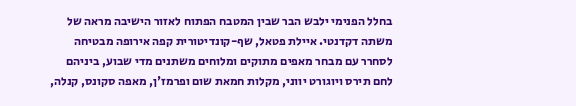בחלל הפנימי ילבש הבר שבין המטבח הפתוח לאזור הישיבה מראה של משתה דקדנטי. איילת פטאל, שף-קונדיטורית קפה אירופה מבטיחה לסחרר עם מבחר מאפים מתוקים ומלוחים משתנים מדי שבוע, ביניהם לחם תירס ויוגורט יווני, מקלות חמאת שום ופרמז'ן, מאפה סקונס, קנלה,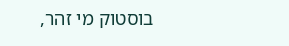בוסטוק מי זהר,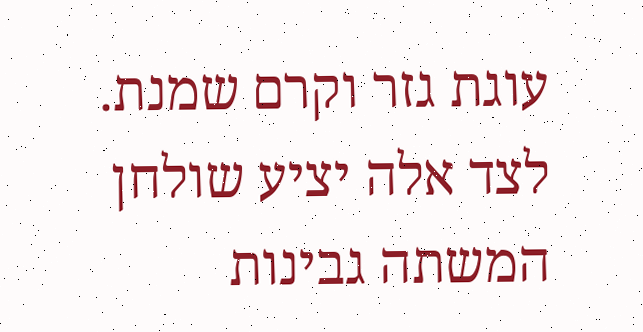עוגת גזר וקרם שמנת. לצד אלה יציע שולחן המשתה גבינות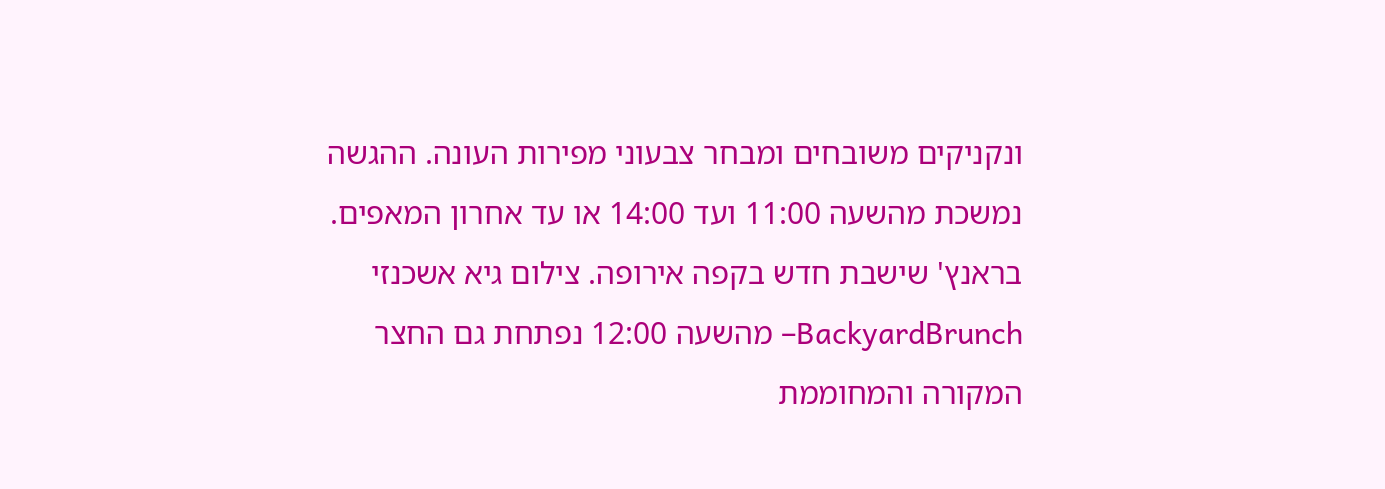ונקניקים משובחים ומבחר צבעוני מפירות העונה. ההגשה נמשכת מהשעה 11:00 ועד 14:00 או עד אחרון המאפים.
בראנץ' שישבת חדש בקפה אירופה. צילום גיא אשכנזי
BackyardBrunch– מהשעה 12:00 נפתחת גם החצר המקורה והמחוממת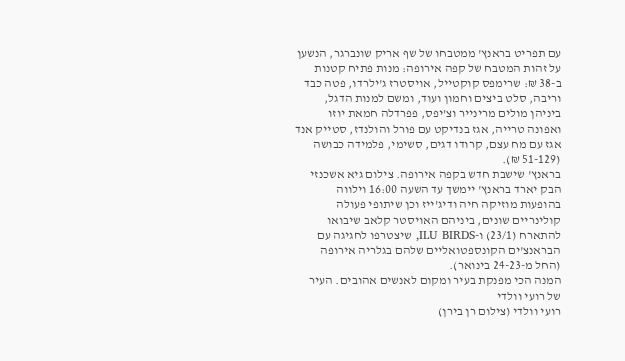עם תפריט בראנץ' ממטבחו של שף אריק שונברגר, הנשען על זהות המטבח של קפה אירופה: מנות פתיח קטנות ב-38 ₪: שרימפס קוקטייל, אויסטרז ג'ילרדו, פטה כבד וריבה, סלט ביצים וחמון ועוד, ומשם למנות הדגל, ביניהן מולים מרינייר וצ’יפס, פפרדלה חמאת יוזו ואפונה טרייה, אגז בנדיקט עם פורל והולנדז, סטייק אנד אגז עם מח עצם, קרודו דגים, סשימי, פלמידה כבושה (51-129 ₪).
בראנץ' שישבת חדש בקפה אירופה. צילום גיא אשכנזי
הבק יארד בראנץ' יימשך עד השעה 16:00 וילווה בהופעות מוזיקה חיה ודיג’ייז וכן שיתופי פעולה קולינריים שונים, ביניהם האויסטר קלאב שיבואו להתארח (23/1) ו-ILU BIRDS, שיצטרפו לחגיגה עם הבראנצ'ים הקונספטואליים שלהם בגלריה אירופה (החל מ-24-23 בינואר).
המנה הכי מפנקת בעיר ומקום לאנשים אהובים. העיר של רועי וולדי
רועי וולדי (צילום רן בירן)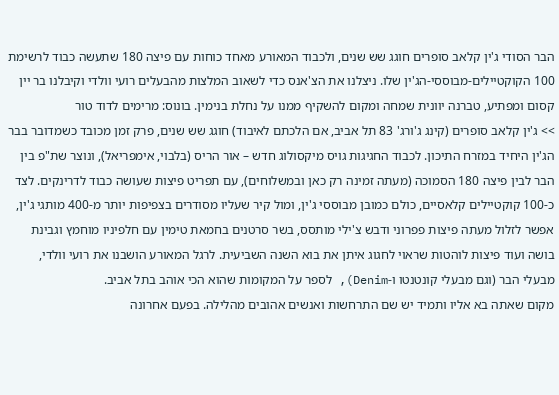הבר הסודי ג'ין קלאב סופרים חוגג שש שנים, ולכבוד המאורע מאחד כוחות עם פיצה 180 שתעשה כבוד לרשימת 100 הקוקטיילים-מבוססי-הג'ין שלו. ניצלנו את הצ'אנס כדי לשאוב המלצות מהבעלים רועי וולדי וקיבלנו בר יין קסום ומפתיע, טברנה יוונית שמחה ומקום להשקיף ממנו על נחלת בנימין. בונוס: מרימים לדוד טור
>> ג'ין קלאב סופרים (קינג ג'ורג' 83 תל אביב, אם הלכתם לאיבוד) חוגג שש שנים, פרק זמן מכובד כשמדובר בבר הג'ין היחיד במזרח התיכון. לכבוד החגיגות גויס מיקסולוג חדש – אור הריס (בלבוי, אימפריאל), ונוצר שת"פ בין הבר לבין פיצה 180 הסמוכה (מעתה זמינה רק כאן ובמשלוחים), עם תפריט פיצות שעושה כבוד לדרינקים. לצד כ-100 קוקטיילים קלאסיים, כולם כמובן מבוססי ג'ין, ומול קיר שעליו מסודרים בצפיפות יותר מ-400 מותגי ג'ין, אפשר לזלול מעתה פיצות פפרוני ודבש צ'ילי מותסס, בשר סרטנים בחמאת טימין עם חלפיניו מוחמץ וגבינת בושה ועוד פיצות לוהטות שראוי לחגוג איתן את בוא השנה השביעית. לרגל המאורע הושבנו את רועי וולדי, מבעלי הבר (וגם מבעלי קונטנטו ו-Denim), לספר על המקומות שהוא הכי אוהב בתל אביב.
מקום שאתה בא אליו ותמיד יש שם התרחשות ואנשים אהובים מהלילה. בפעם אחרונה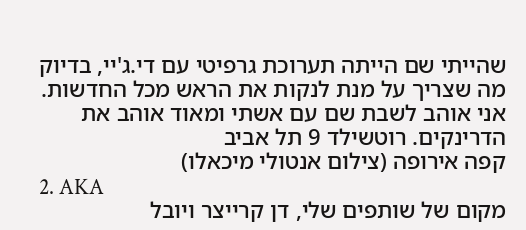שהייתי שם הייתה תערוכת גרפיטי עם די.ג'יי, בדיוק מה שצריך על מנת לנקות את הראש מכל החדשות. אני אוהב לשבת שם עם אשתי ומאוד אוהב את הדרינקים. רוטשילד 9 תל אביב
קפה אירופה (צילום אנטולי מיכאלו)
2. AKA
מקום של שותפים שלי, דן קרייצר ויובל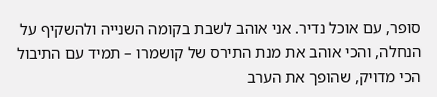סופר, עם אוכל נדיר. אני אוהב לשבת בקומה השנייה ולהשקיף על הנחלה, והכי אוהב את מנת התירס של קושמרו – תמיד עם התיבול הכי מדויק, שהופך את הערב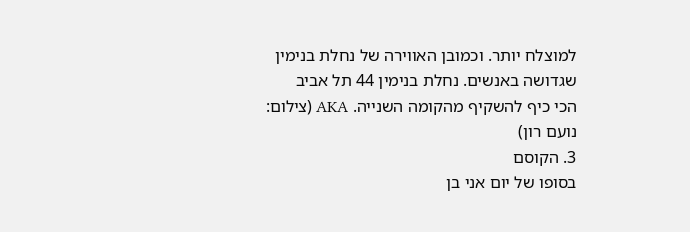למוצלח יותר. וכמובן האווירה של נחלת בנימין שגדושה באנשים. נחלת בנימין 44 תל אביב
הכי כיף להשקיף מהקומה השנייה. AKA (צילום: נועם רון)
3. הקוסם
בסופו של יום אני בן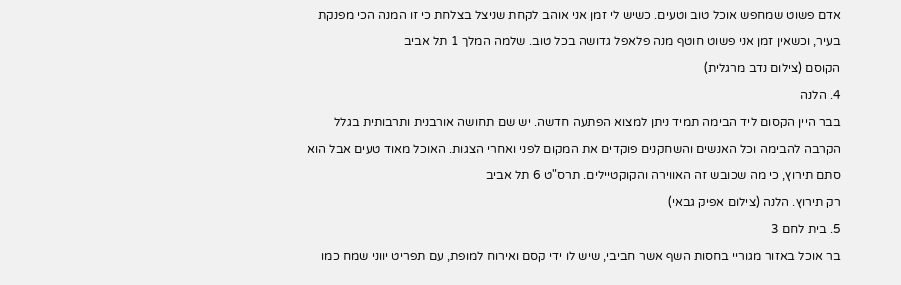אדם פשוט שמחפש אוכל טוב וטעים. כשיש לי זמן אני אוהב לקחת שניצל בצלחת כי זו המנה הכי מפנקת בעיר, וכשאין זמן אני פשוט חוטף מנה פלאפל גדושה בכל טוב. שלמה המלך 1 תל אביב
הקוסם (צילום נדב מרגלית)
4. הלנה
בבר היין הקסום ליד הבימה תמיד ניתן למצוא הפתעה חדשה. יש שם תחושה אורבנית ותרבותית בגלל הקרבה להבימה וכל האנשים והשחקנים פוקדים את המקום לפני ואחרי הצגות. האוכל מאוד טעים אבל הוא סתם תירוץ, כי מה שכובש זה האווירה והקוקטיילים. תרס"ט 6 תל אביב
רק תירוץ. הלנה (צילום אפיק גבאי)
5. בית לחם 3
בר אוכל באזור מגוריי בחסות השף אשר חביבי, שיש לו ידי קסם ואירוח למופת, עם תפריט יווני שמח כמו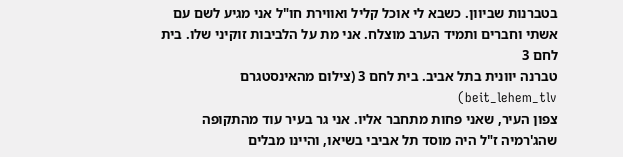בטברנות שביוון. כשבא לי אוכל קליל ואווירת חו"ל אני מגיע לשם עם אשתי וחברים ותמיד הערב מוצלח. אני מת על הלביבות זוקיני שלו. בית לחם 3
טברנה יוונית בתל אביב. בית לחם 3 (צילום מהאינסטגרם beit_lehem_tlv)
צפון העיר, שאני פחות מתחבר אליו. אני גר בעיר עוד מהתקופה שהג'רמיה ז"ל היה מוסד תל אביבי בשיאו, והיינו מבלים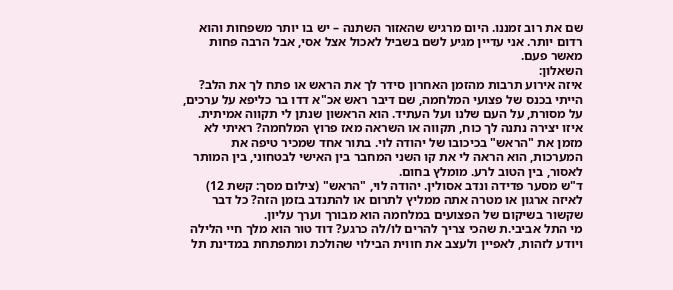שם את רוב זמננו. היום מרגיש שהאזור השתנה – יש בו יותר משפחות והוא רדום יותר. אני עדיין מגיע לשם בשביל לאכול אצל אסי, אבל הרבה פחות מאשר פעם.
השאלון:
איזה אירוע תרבות מהזמן האחרון סידר לך את הראש או פתח לך את הלב? הייתי בכנס של פצועי המלחמה, שם דיבר ראש אכ"א דדו בר כליפא על ערכים, על מסורת, על העם שלנו ועל העתיד. הוא הראשון שנתן לי תקווה אמיתית.
איזו יצירה נתנה לך כוח, תקווה או השראה מאז פרוץ המלחמה? ראיתי לא מזמן את "הראש" בכיכובו של יהודה לוי. בתור אחד שמכיר טיפה את המערכות, הוא הראה לי את קו השני המחבר בין האישי לבטחוני, בין המותר לאסור, בין הטוב לרע. מומלץ בחום.
ד"ש מסער פדידה ונדב אסולין. יהודה לוי, "הראש" (צילום מסך: קשת 12)
לאיזה ארגון או מטרה אתה ממליץ לתרום או להתנדב בזמן הזה? כל דבר שקשור בשיקום של הפצועים במלחמה הוא מבורך וערך עליון.
מי התל אביבי.ת שהכי צריך להרים לו/לה כרגע? דוד טור הוא מלך חיי הלילה ויודע לזהות, לאפיין ולעצב את חווית הבילוי שהולכת ומתפתחת במדינת תל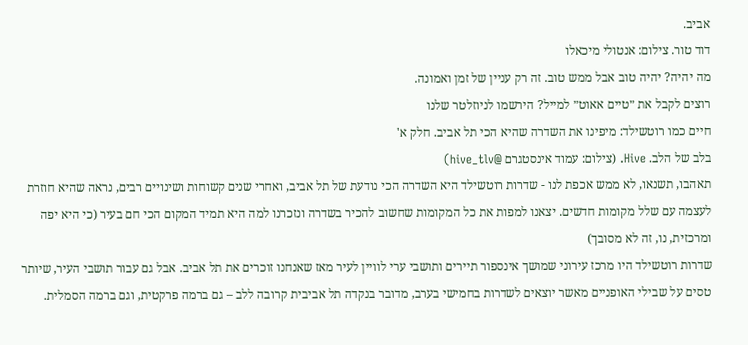אביב.
דוד טור. צילום: אנטולי מיכאלו
מה יהיה? יהיה טוב אבל ממש טוב. זה רק עניין של זמן ואמונה.
רוצים לקבל את ״טיים אאוט״ למייל? הירשמו לניוזלטר שלנו
חיים כמו רוטשילד: מיפינו את השדרה שהיא הכי תל אביב. חלק א'
בלב של הלב. Hive. (צילום: עמוד אינסטגרם @hive_tlv)
תאהבו, תשנאו, לא ממש אכפת לנו - שדרות רוטשילד היא השדרה הכי נודעת של תל אביב, ואחרי שנים קשוחות ושינויים רבים, נראה שהיא חוזרת לעצמה עם שלל מקומות חדשים. יצאנו למפות את כל המקומות שחשוב להכיר בשדרה ונזכרנו למה היא תמיד המקום הכי חם בעיר (כי היא יפה ומרכזית, נו, זה לא מסובך)
שדרות רוטשילד היו מרכז עירוני שמושך אינספור תיירים ותושבי ערי לוויין לעיר מאז שאנחנו זוכרים את תל אביב. אבל גם עבור תושבי העיר, שיותר טסים על שבילי האופניים מאשר יוצאים לשדרות בחמישי בערב, מדובר בנקדה תל אביבית קרובה ללב – גם ברמה פרקטית, וגם ברמה הסמלית.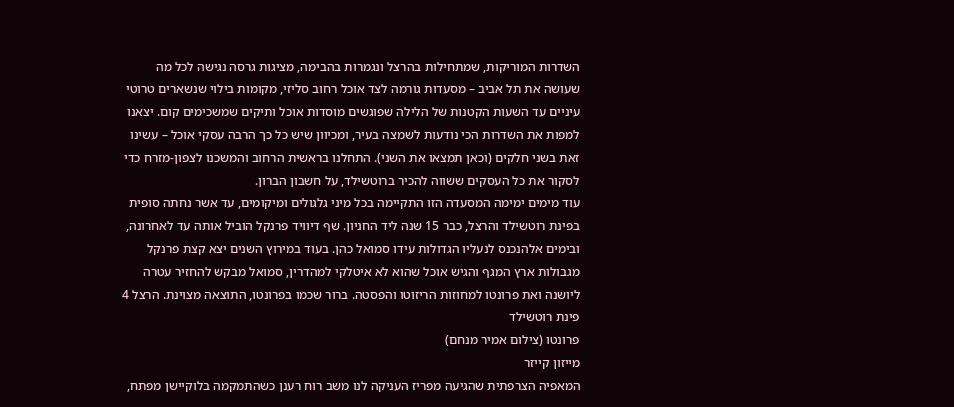השדרות המוריקות, שמתחילות בהרצל ונגמרות בהבימה, מציגות גרסה נגישה לכל מה שעושה את תל אביב – מסעדות גורמה לצד אוכל רחוב סליזי, מקומות בילוי שנשארים טרוטי עיניים עד השעות הקטנות של הלילה שפוגשים מוסדות אוכל ותיקים שמשכימים קום. יצאנו למפות את השדרות הכי נודעות לשמצה בעיר, ומכיוון שיש כל כך הרבה עסקי אוכל – עשינו זאת בשני חלקים (וכאן תמצאו את השני). התחלנו בראשית הרחוב והמשכנו לצפון-מזרח כדי לסקור את כל העסקים ששווה להכיר ברוטשילד, על חשבון הברון.
עוד מימים ימימה המסעדה הזו התקיימה בכל מיני גלגולים ומיקומים, עד אשר נחתה סופית בפינת רוטשילד והרצל, כבר 15 שנה ליד החניון. שף דיוויד פרנקל הוביל אותה עד לאחרונה, ובימים אלהנכנס לנעליו הגדולות עידו סמואל כהן. בעוד במירוץ השנים יצא קצת פרנקל מגבולות ארץ המגף והגיש אוכל שהוא לא איטלקי למהדרין, סמואל מבקש להחזיר עטרה ליושנה ואת פרונטו למחוזות הריזוטו והפסטה. ברור שכמו בפרונטו, התוצאה מצוינת. הרצל 4 פינת רוטשילד
פרונטו (צילום אמיר מנחם)
מייזון קייזר
המאפיה הצרפתית שהגיעה מפריז העניקה לנו משב רוח רענן כשהתמקמה בלוקיישן מפתח,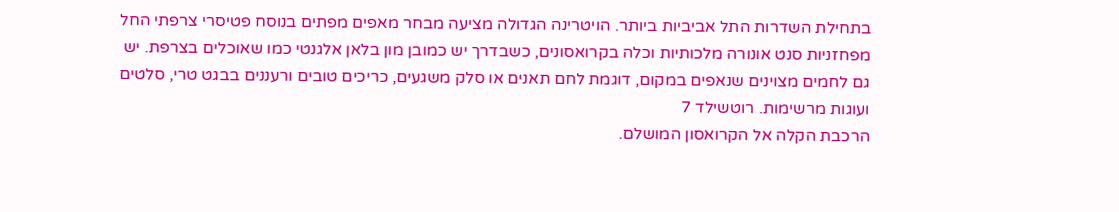בתחילת השדרות התל אביביות ביותר. הויטרינה הגדולה מציעה מבחר מאפים מפתים בנוסח פטיסרי צרפתי החל מפחזניות סנט אונורה מלכותיות וכלה בקרואסונים, כשבדרך יש כמובן מון בלאן אלגנטי כמו שאוכלים בצרפת. יש גם לחמים מצוינים שנאפים במקום, דוגמת לחם תאנים או סלק משגעים, כריכים טובים ורעננים בבגט טרי, סלטים ועוגות מרשימות. רוטשילד 7
הרכבת הקלה אל הקרואסון המושלם.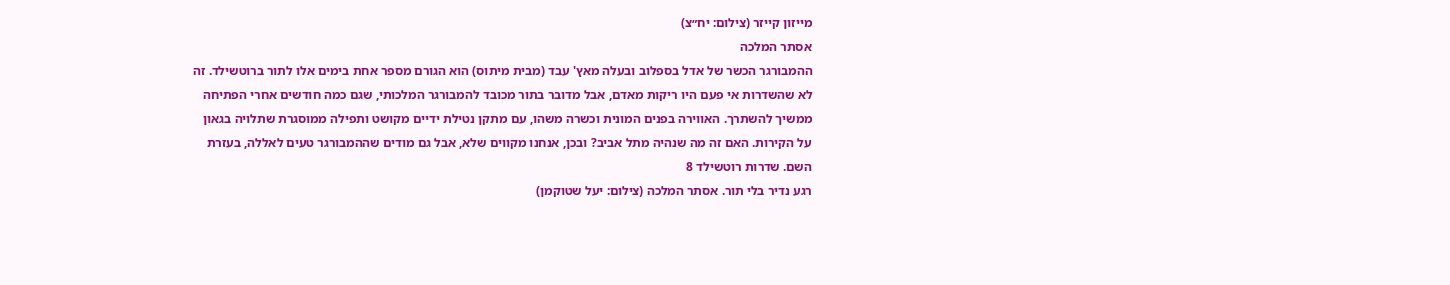מייזון קייזר (צילום: יח״צ)
אסתר המלכה
ההמבורגר הכשר של אדל בספלוב ובעלה מאץ' עבד (מבית מיתוס) הוא הגורם מספר אחת בימים אלו לתור ברוטשילד. זה לא שהשדרות אי פעם היו ריקות מאדם, אבל מדובר בתור מכובד להמבורגר המלכותי, שגם כמה חודשים אחרי הפתיחה ממשיך להשתרך. האווירה בפנים המונית וכשרה משהו, עם מתקן נטילת ידיים מקושט ותפילה ממוסגרת שתלויה בגאון על הקירות. האם זה מה שנהיה מתל אביב? ובכן, אנחנו מקווים שלא, אבל גם מודים שההמבורגר טעים לאללה, בעזרת השם. שדרות רוטשילד 8
רגע נדיר בלי תור. אסתר המלכה (צילום: יעל שטוקמן)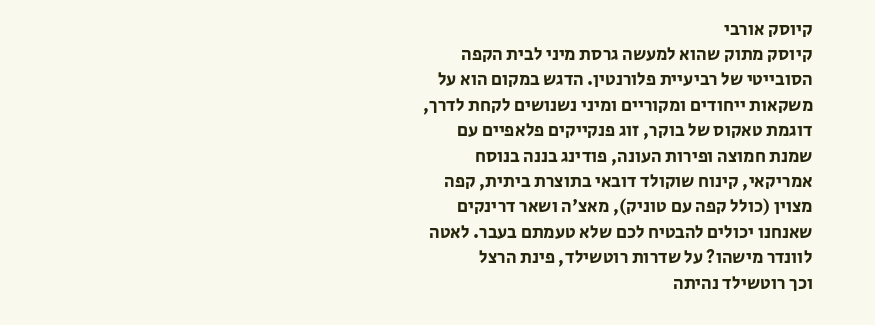קיוסק אורבי
קיוסק מתוק שהוא למעשה גרסת מיני לבית הקפה הסובייטי של רביעיית פלורנטין. הדגש במקום הוא על משקאות ייחודים ומקוריים ומיני נשנושים לקחת לדרך, דוגמת טאקוס של בוקר, זוג פנקייקים פלאפיים עם שמנת חמוצה ופירות העונה, פודינג בננה בנוסח אמריקאי, קינוח שוקולד דובאי בתוצרת ביתית, קפה מצוין (כולל קפה עם טוניק), מאצ'ה ושאר דרינקים שאנחנו יכולים להבטיח לכם שלא טעמתם בעבר. לאטה לוונדר מישהו? על שדרות רוטשילד, פינת הרצל
וכך רוטשילד נהיתה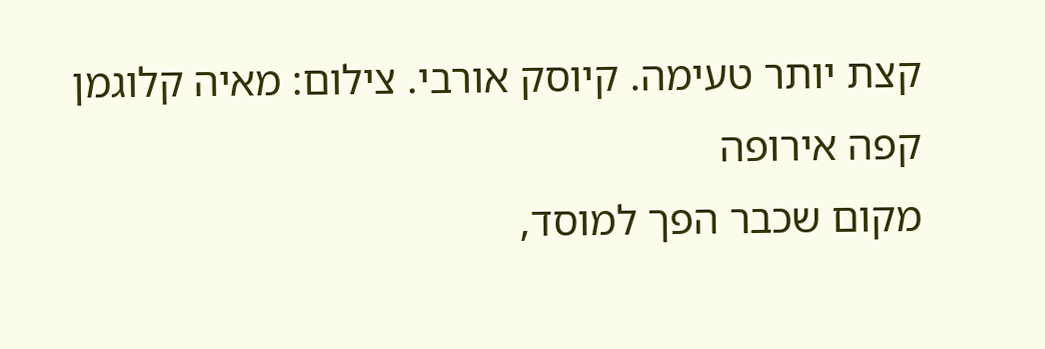קצת יותר טעימה. קיוסק אורבי. צילום: מאיה קלוגמן
קפה אירופה
מקום שכבר הפך למוסד,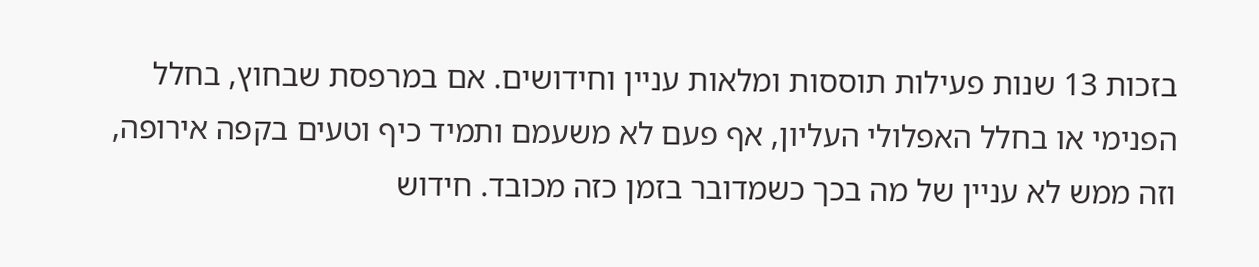בזכות 13 שנות פעילות תוססות ומלאות עניין וחידושים. אם במרפסת שבחוץ, בחלל הפנימי או בחלל האפלולי העליון, אף פעם לא משעמם ותמיד כיף וטעים בקפה אירופה, וזה ממש לא עניין של מה בכך כשמדובר בזמן כזה מכובד. חידוש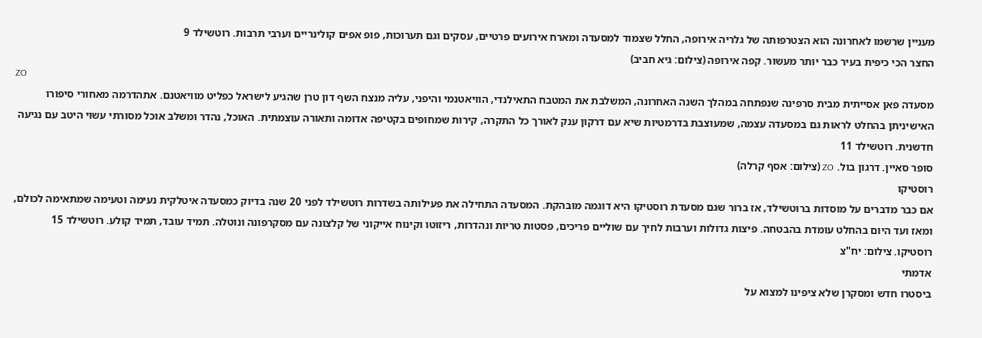מעניין שרשמו לאחרונה הוא הצטרפותה של גלריה אירופה, החלל שצמוד למסעדה ומארח אירועים פרטיים, עסקים וגם תערוכות, פופ אפים קולינריים וערבי תרבות. רוטשילד 9
החצר הכי כיפית בעיר כבר יותר מעשור. קפה אירופה (צילום: גיא חביב)
ZO
מסעדה פאן אסייתית מבית סרפינה שנפתחה במהלך השנה האחרונה, המשלבת את המטבח התאילנדי, הוויאטנמי והיפני, עליה מנצח השף דון טרן שהגיע לישראל כפליט מוויאטנם. אתהדרמה מאחורי סיפורו האישיניתן בהחלט לראות גם במסעדה עצמה, שמעוצבת בדרמטיות שיא עם דרקון ענק לאורך כל התקרה, קירות שמחופים בקטיפה אדומה ותאורה עוצמתית. האוכל, נהדר ומשלב אוכל מסורתי עשוי היטב עם נגיעה חדשנית. רוטשילד 11
סופר סאיין. דרגון בול. ZO (צילום: אסף קרלה)
רוסטיקו
אם כבר מדברים על מוסדות ברוטשילד, אז ברור שגם מסעדת רוסטיקו היא דוגמה מובהקת. המסעדה התחילה את פעילותה בשדרות רוטשילד לפני 20 שנה בדיוק כמסעדה איטלקית נעימה וטעימה שמתאימה לכולם, ומאז ועד היום בהחלט עומדת בהבטחה. פיצות גדולות וערבות לחיך עם שוליים פריכים, פסטות טריות ונהדרות, ריזוטו וקינוח אייקוני של קלצונה עם מסקרפונה ונוטלה. תמיד עובד, תמיד קולע. רוטשילד 15
רוסטיקו. צילום: יח"צ
אדמתי
ביסטרו חדש ומסקרן שלא ציפינו למצוא על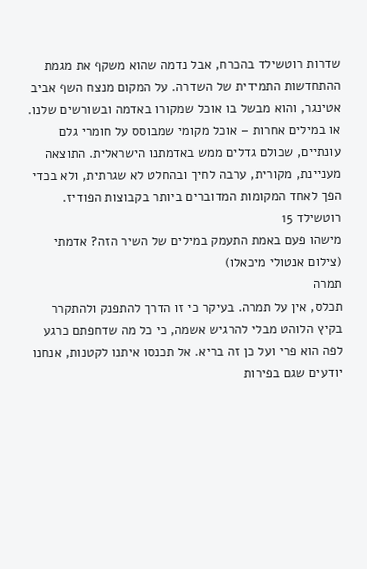שדרות רוטשילד בהכרח, אבל נדמה שהוא משקף את מגמת ההתחדשות התמידית של השדרה. על המקום מנצח השף אביב אטינגר, והוא מבשל בו אוכל שמקורו באדמה ובשורשים שלנו. או במילים אחרות – אוכל מקומי שמבוסס על חומרי גלם עונתיים, שכולם גדלים ממש באדמתנו הישראלית. התוצאה מעניינת, מקורית, ערבה לחיך ובהחלט לא שגרתית, ולא בכדי הפך לאחד המקומות המדוברים ביותר בקבוצות הפודיז. רוטשילד 15
מישהו פעם באמת התעמק במילים של השיר הזה? אדמתי (צילום אנטולי מיכאלו)
תמרה
תכלס, אין על תמרה. בעיקר כי זו הדרך להתפנק ולהתקרר בקיץ הלוהט מבלי להרגיש אשמה, כי כל מה שדחפתם כרגע לפה הוא פרי ועל כן זה בריא. אל תכנסו איתנו לקטנות, אנחנו יודעים שגם בפירות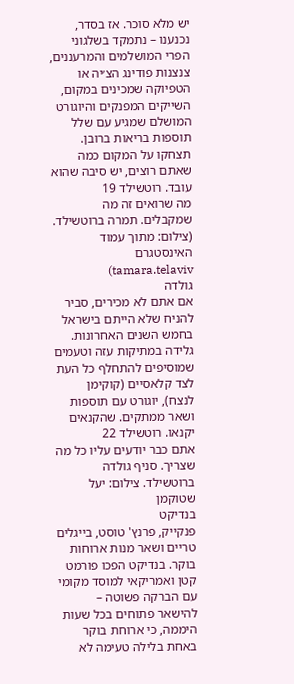יש מלא סוכר. אז בסדר, נכנענו – נתמקד בשלגוני הפרי המושלמים והמרעננים, צנצנות פודינג הצ׳יה או הטפיוקה שמכינים במקום, השייקים המפנקים והיוגורט המושלם שמגיע עם שלל תוספות בריאות ברובן. תצחקו על המקום כמה שאתם רוצים, יש סיבה שהוא עובד. רוטשילד 19
מה שרואים זה מה שמקבלים. תמרה ברוטשילד. (צילום: מתוך עמוד האינסטגרם tamara.telaviv)
גולדה
אם אתם לא מכירים, סביר להניח שלא הייתם בישראל בחמש השנים האחרונות. גלידה במתיקות עזה וטעמים שמוסיפים להתחלף כל העת לצד קלאסיים (קוקימן לנצח), יוגורט עם תוספות ושאר ממתקים. שהקנאים יקנאו. רוטשילד 22
אתם כבר יודעים עליו כל מה שצריך. סניף גולדה ברוטשילד. צילום: יעל שטוקמן
בנדיקט
פנקייק, פרנץ' טוסט, בייגלים טריים ושאר מנות ארוחות בוקר. בנדיקט הפכו פורמט קטן ואמריקאי למוסד מקומי עם הברקה פשוטה – להישאר פתוחים בכל שעות היממה, כי ארוחת בוקר באחת בלילה טעימה לא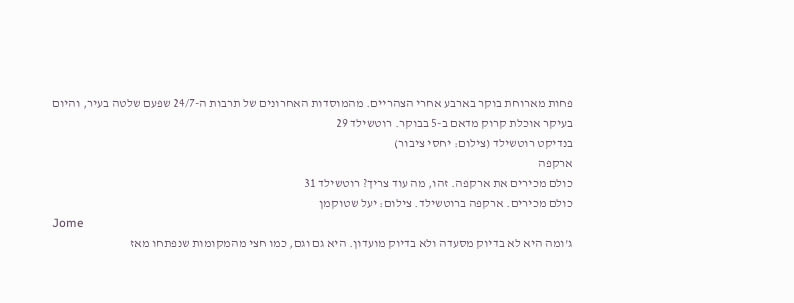פחות מארוחת בוקר בארבע אחרי הצהריים. מהמוסדות האחרונים של תרבות ה-24/7 שפעם שלטה בעיר, והיום בעיקר אוכלת קרוק מדאם ב-5 בבוקר. רוטשילד 29
בנדיקט רוטשילד (צילום: יחסי ציבור)
ארקפה
כולם מכירים את ארקפה. זהו, מה עוד צריך? רוטשילד 31
כולם מכירים. ארקפה ברוטשילד. צילום: יעל שטוקמן
Jome
ג'ומה היא לא בדיוק מסעדה ולא בדיוק מועדון. היא גם וגם, כמו חצי מהמקומות שנפתחו מאז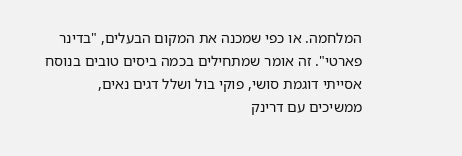המלחמה. או כפי שמכנה את המקום הבעלים, "בדינר פארטי". זה אומר שמתחילים בכמה ביסים טובים בנוסח אסייתי דוגמת סושי, פוקי בול ושלל דגים נאים, ממשיכים עם דרינק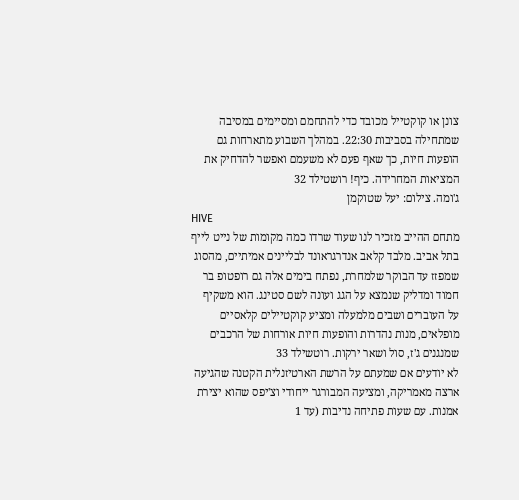צונן או קוקטייל מכובד כדי להתחמם ומסיימים במסיבה שמתחילה בסביבות 22:30. במהלך השבוע מתארחות גם הופעות חיות, כך שאף פעם לא משעמם ואפשר להדחיק את המציאות המחרידה. כיף! רושטילד 32
ג'ומה. צילום: יעל שטוקמן
HIVE
מתחם ההייב מזכיר לנו שעוד שרדו כמה מקומות של נייט לייף בתל אביב. מלבד קלאב אנדרגראונד לבליינים אמיתיים, מהסוג שמפזז עד הבוקר שלמחרת, נפתח בימים אלה גם רופטופ בר חמוד ומדליק שנמצא על הגג ועונה לשם סטינג. הוא משקיף על העוברים ושבים מלמעלה ומציע קוקטיילים קלאסיים מופלאים, מנות נהדרות והופעות חיות אורחות של הרכבים שמנגנים ג'ז, סול ושאר ירקות. רוטשילד 33
לא יודעים אם שמעתם על הרשת הארטיזנלית הקטנה שהגיעה ארצה מאמריקה, ומציעה המבורגר ייחודי וצ'יפס שהוא יצירת אמנות. עם שעות פתיחה נדיבות (עד 1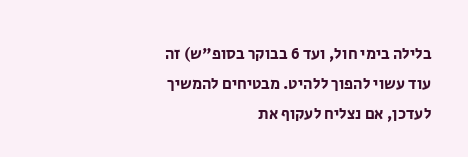בלילה בימי חול, ועד 6 בבוקר בסופ"ש) זה עוד עשוי להפוך ללהיט. מבטיחים להמשיך לעדכן, אם נצליח לעקוף את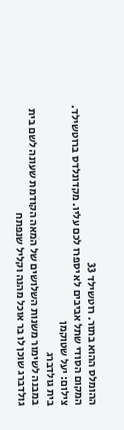ההומלס ההוא בתור. רוטשילד 33
המקום הסודי שתל אביבים לא יספרו לכם עליו. מקדונלדס ברוטשילד. צילום: יעל שטוקמן
בית גולדברג
במבנה לשימור משנות השלושים של המאה הקודמת שעונה לשם בית גולדברג שוכן לו בר אוכל מהנה וקליל שנפתח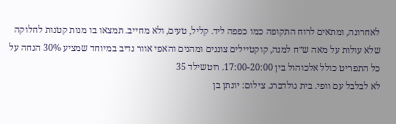לאחרונה, ומתאים לרוח התקופה כמו כפפה ליד. קליל, טעים, ולא מחייב. תמצאו בו מנות קטנות לחלוקה שלא עולות על מאה ש״ח למנה, קוקטיילים צוננים ומהנים והאפי אוור נדיב במיוחד שמציע 30% הנחה על כל התפריט כולל אלכוהול בין 17:00-20:00. רוטשילד 35
לא לבלבל עם וופי. בית גולדברג. צילום: יונתן בן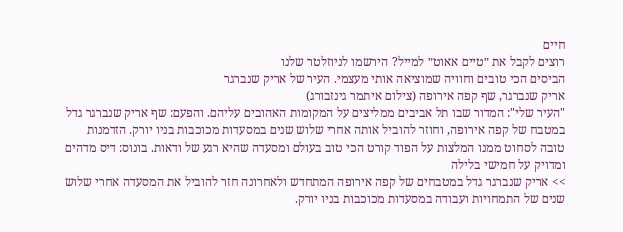חיים
רוצים לקבל את ״טיים אאוט״ למייל? הירשמו לניוזלטר שלנו
הביסים הכי טובים וחוויה שמוציאה אותי מעצמי. העיר של אריק שנברגר
אריק שנברגר, שף קפה אירופה (צילום איתמר גינזבורג)
"העיר שלי": המדור שבו תל אביבים ממליצים על המקומות האהובים עליהם. והפעם: שף אריק שנברגר גדל במטבח של קפה אירופה, וחוזר להוביל אותה אחרי שלוש שנים במסעדות מכוכבות בניו יורק. הזדמנות טובה לסחוט ממנו המלצות על הפוד קורט הכי טוב בעולם ומסעדה שהיא רגע של ודאות. בונוס: דיס מדהים ומדויק על חמישי בלילה
>> אריק שנברגר גדל במטבחים של קפה אירופה המתחדש ולאחרונה חזר להוביל את המסעדה אחרי שלוש שנים של התמחויות ועבודה במסעדות מכוכבות בניו יורק.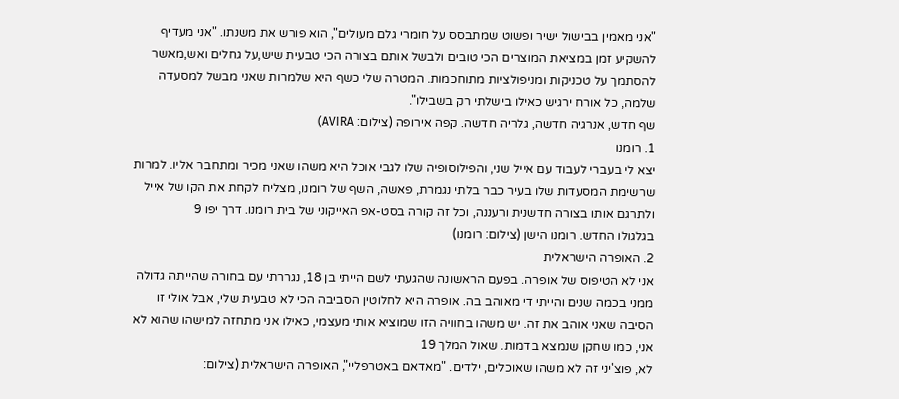"אני מאמין בבישול ישיר ופשוט שמתבסס על חומרי גלם מעולים", הוא פורש את משנתו. "אני מעדיף להשקיע זמן במציאת המוצרים הכי טובים ולבשל אותם בצורה הכי טבעית שיש,על גחלים ואש,מאשר להסתמך על טכניקות ומניפולציות מתוחכמות. המטרה שלי כשף היא שלמרות שאני מבשל למסעדה שלמה, כל אורח ירגיש כאילו בישלתי רק בשבילו".
שף חדש, אנרגיה חדשה, גלריה חדשה. קפה אירופה (צילום: AVIRA)
1. רומנו
יצא לי בעברי לעבוד עם אייל שני, והפילוסופיה שלו לגבי אוכל היא משהו שאני מכיר ומתחבר אליו. למרות שרשימת המסעדות שלו בעיר כבר בלתי נגמרת, פאשה, השף של רומנו, מצליח לקחת את הקו של אייל ולתרגם אותו בצורה חדשנית ורעננה, וכל זה קורה בסט-אפ האייקוני של בית רומנו. דרך יפו 9
בגלגולו החדש. רומנו הישן (צילום: רומנו)
2. האופרה הישראלית
אני לא הטיפוס של אופרה. בפעם הראשונה שהגעתי לשם הייתי בן 18, נגררתי עם בחורה שהייתה גדולה ממני בכמה שנים והייתי די מאוהב בה. אופרה היא לחלוטין הסביבה הכי לא טבעית שלי, אבל אולי זו הסיבה שאני אוהב את זה. יש משהו בחוויה הזו שמוציא אותי מעצמי, כאילו אני מתחזה למישהו שהוא לא אני, כמו שחקן שנמצא בדמות. שאול המלך 19
לא, פוצ'יני זה לא משהו שאוכלים, ילדים. "מאדאם באטרפליי", האופרה הישראלית (צילום: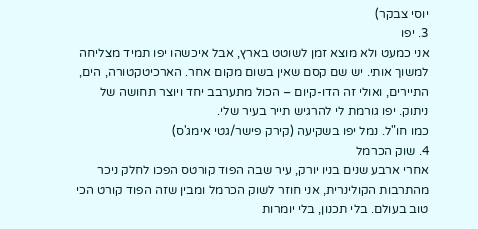יוסי צבקר)
3. יפו
אני כמעט ולא מוצא זמן לשוטט בארץ, אבל איכשהו יפו תמיד מצליחה למשוך אותי. יש שם קסם שאין בשום מקום אחר. הארכיטקטורה, הים, התיירים, ואולי זה הדו-קיום – הכול מתערבב יחד ויוצר תחושה של ניתוק. יפו גורמת לי להרגיש תייר בעיר שלי.
כמו חו"ל. נמל יפו בשקיעה (קירק פישר/גטי אימג'ס)
4. שוק הכרמל
אחרי ארבע שנים בניו יורק, עיר שבה הפוד קורטס הפכו לחלק ניכר מהתרבות הקולינרית, אני חוזר לשוק הכרמל ומבין שזה הפוד קורט הכי טוב בעולם. בלי תכנון, בלי יומרות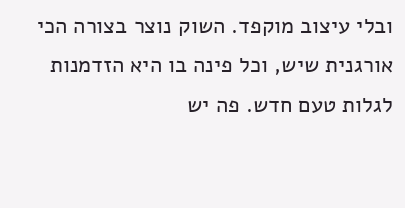ובלי עיצוב מוקפד. השוק נוצר בצורה הכי אורגנית שיש, וכל פינה בו היא הזדמנות לגלות טעם חדש. פה יש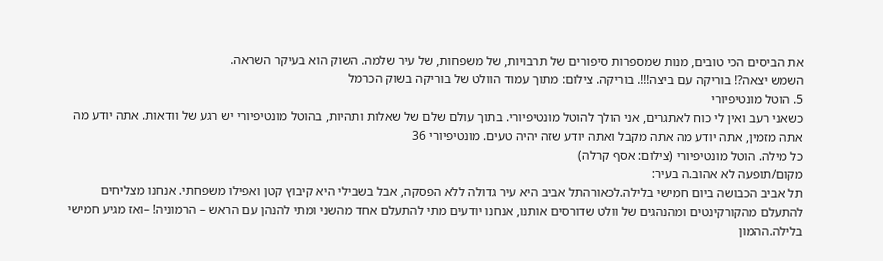את הביסים הכי טובים, מנות שמספרות סיפורים של תרבויות, של משפחות, של עיר שלמה. השוק הוא בעיקר השראה.
השמש יצאה?! בוריקה עם ביצה!!!. בוריקה. צילום: מתוך עמוד הוולט של בוריקה בשוק הכרמל
5. הוטל מונטיפיורי
כשאני רעב ואין לי כוח לאתגרים, אני הולך להוטל מונטיפיורי. בתוך עולם שלם של שאלות ותהיות, בהוטל מונטיפיורי יש רגע של וודאות. אתה יודע מה אתה מזמין, אתה יודע מה אתה מקבל ואתה יודע שזה יהיה טעים. מונטיפיורי 36
כל מילה. הוטל מונטיפיורי (צילום: אסף קרלה)
מקום/תופעה לא אהוב.ה בעיר:
תל אביב הכבושה ביום חמישי בלילה.לכאורהתל אביב היא עיר גדולה ללא הפסקה, אבל בשבילי היא קיבוץ קטן ואפילו משפחתי. אנחנו מצליחים להתעלם מהקורקינטים ומהנהגים של וולט שדורסים אותנו, אנחנו יודעים מתי להתעלם אחד מהשני ומתי להנהן עם הראש – הרמוניה! –ואז מגיע חמישי בלילה.ההמון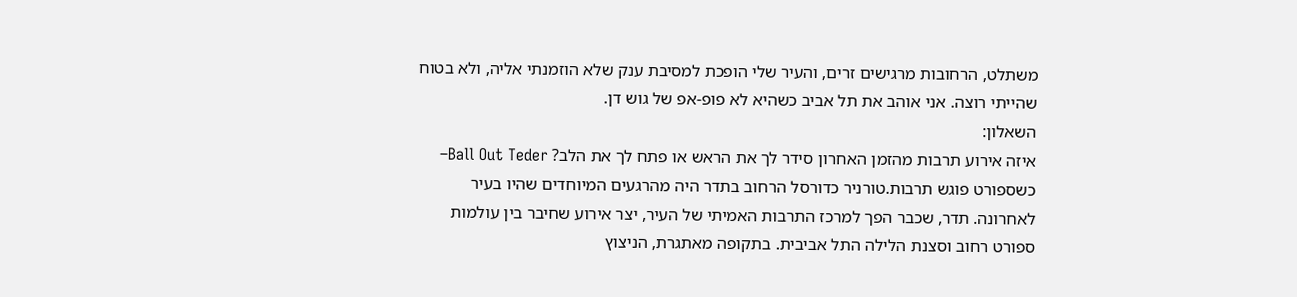משתלט, הרחובות מרגישים זרים, והעיר שלי הופכת למסיבת ענק שלא הוזמנתי אליה, ולא בטוח שהייתי רוצה. אני אוהב את תל אביב כשהיא לא פופ-אפ של גוש דן.
השאלון:
איזה אירוע תרבות מהזמן האחרון סידר לך את הראש או פתח לך את הלב? Ball Out Teder– כשספורט פוגש תרבות.טורניר כדורסל הרחוב בתדר היה מהרגעים המיוחדים שהיו בעיר לאחרונה. תדר, שכבר הפך למרכז התרבות האמיתי של העיר, יצר אירוע שחיבר בין עולמות ספורט רחוב וסצנת הלילה התל אביבית. בתקופה מאתגרת, הניצוץ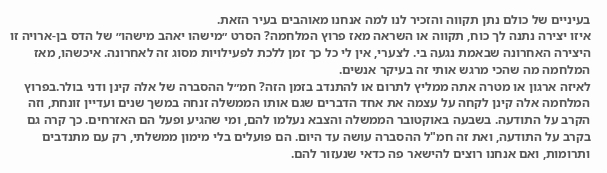בעיניים של כולם נתן תקווה והזכיר לנו למה אנחנו מאוהבים בעיר הזאת.
איזו יצירה נתנה לך כוח, תקווה או השראה מאז פרוץ המלחמה? הסרט ״מישהו יאהב מישהו״ של הדס בן-ארויה זו היצירה האחרונה שבאמת נגעה בי. לצערי, אין לי כל כך זמן ללכת לפעילויות מסוג זה לאחרונה. איכשהו, מאז המלחמה מה שהכי מרגש אותי זה בעיקר אנשים.
לאיזה ארגון או מטרה אתה ממליץ לתרום או להתנדב בזמן הזה? חמ״ל ההסברה של אלה קינן ודני בולר.בפרוץ המלחמה אלה קינן לקחה על עצמה את אחד הדברים שגם אותו הממשלה זנחה במשך שנים ועדיין זונחת, וזה הקרב על התודעה. בשבעה באוקטובר הממשלה והצבא נעלמו להם, ומי שהגיע ופעל הם האזרחים. כך קרה גם בקרב על התודעה, ואת זה חמ"ל ההסברה עושה עד היום. הם פועלים בלי מימון ממשלתי, רק עם מתנדבים ותרומות, ואם אנחנו רוצים להישאר פה כדאי שנעזור להם.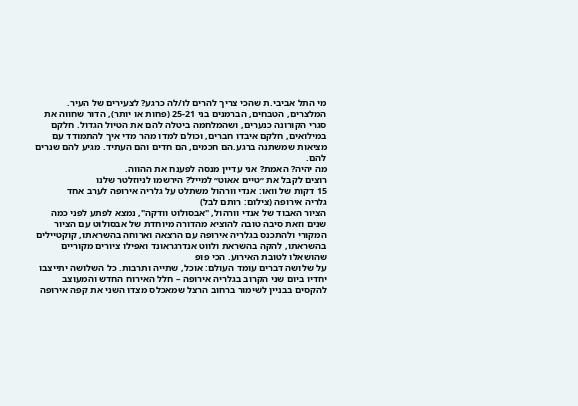מי התל אביבי.ת שהכי צריך להרים לו/לה כרגע? לצעירים של העיר. המלצרים, הטבחים, הברמנים בני 25-21 (פחות או יותר), הדור שחווה את סגרי הקורונה כנערים, ושהמלחמה ביטלה להם את הטיול הגדול. חלקם במילואים, חלקם איבדו חברים, וכולם למדו מהר מדי איך להתמודד עם מציאות שמשתנה ברגע.הם חכמים, הם חדים והם העתיד. מגיע להם שנרים להם.
מה יהיה? האמת? אני עדיין מנסה לפענח את ההווה.
רוצים לקבל את ״טיים אאוט״ למייל? הירשמו לניוזלטר שלנו
15 דקות של וואו: אנדי וורהול משתלט על גלריה אירופה לערב אחד
גלריה אירופה (צילום: רותם לבל)
הציור האבוד של אנדי וורהול, "אבסולוט וודקה", נמצא לפתע לפני כמה שנים וזאת סיבה טובה להוציא מהדורה מיוחדת של אבסולוט עם הציור המקורי ולהתכנס בגלריה אירופה עם הרצאה וארוחה בהשראתו, קוקטיילים בהשראתו, להקה בהשראת ולווט אנדרגראונד ואפילו ציורים מקוריים שהושאלו לטובת האירוע. הכי פופ
על שלושה דברים עומד העולם: אוכל, שתייה ותרבות. כל השלושה יתייצבו יחדיו ביום שני הקרוב בגלריה אירופה – חלל האירוח החדש והמעוצב להקסים בבניין לשימור ברחוב הרצל שמאכלס מצדו השני את קפה אירופה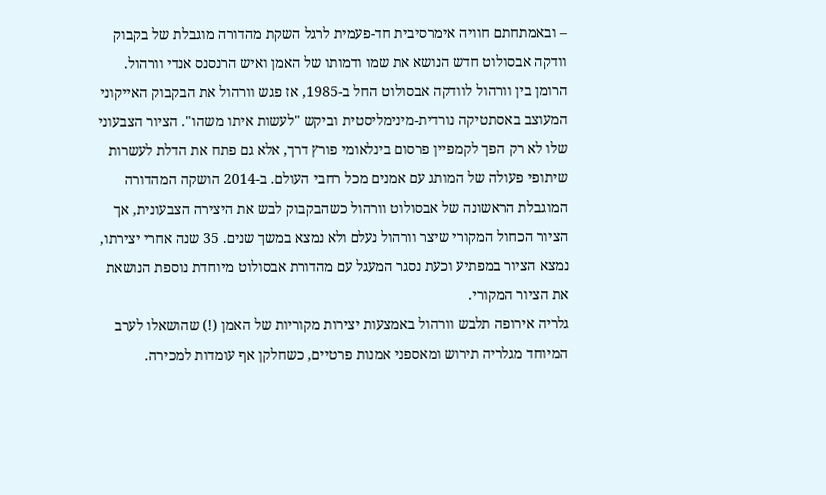– ובאמתחתם חוויה אימרסיבית חד-פעמית לרגל השקת מהדורה מוגבלת של בקבוק וודקה אבסולוט חדש הנושא את שמו ודמותו של האמן ואיש הרנסנס אנדי וורהול.
הרומן בין וורהול לוודקה אבסולוט החל ב-1985, אז פגש וורהול את הבקבוק האייקוני המעוצב באסתטיקה נורדית-מינימליסטית וביקש "לעשות איתו משהו". הציור הצבעוני שלו לא רק הפך לקמפיין פרסום בינלאומי פורץ דרך, אלא גם פתח את הדלת לעשרות שיתופי פעולה של המותג עם אמנים מכל רחבי העולם. ב-2014 הושקה המהדורה המוגבלת הראשונה של אבסולוט וורהול כשהבקבוק לבש את היצירה הצבעונית, אך הציור הכחול המקורי שיצר וורהול נעלם ולא נמצא במשך שנים. 35 שנה אחרי יצירתו, נמצא הציור במפתיע וכעת נסגר המעגל עם מהדורת אבסולוט מיוחדת נוספת הנושאת את הציור המקורי.
גלריה אירופה תלבש וורהול באמצעות יצירות מקוריות של האמן (!) שהושאלו לערב המיוחד מגלריה תירוש ומאספני אמנות פרטיים, כשחלקן אף עומדות למכירה.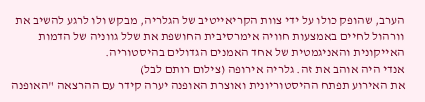הערב, שהופק כולו על ידי צוות הקריאייטיב של הגלריה, מבקש ולו לרגע להשיב את וורהול לחיים באמצעות חוויה אימרסיבית החושפת את שלל גווניה של הדמות האייקונית והאניגמטית של אחד האמנים הגדולים בהיסטוריה.
אנדי היה אוהב את זה. גלריה אירופה (צילום רותם לבל)
את האירוע תפתח ההיסטוריונית ואוצרת האופנה יערה קידר עם ההרצאה "האופנה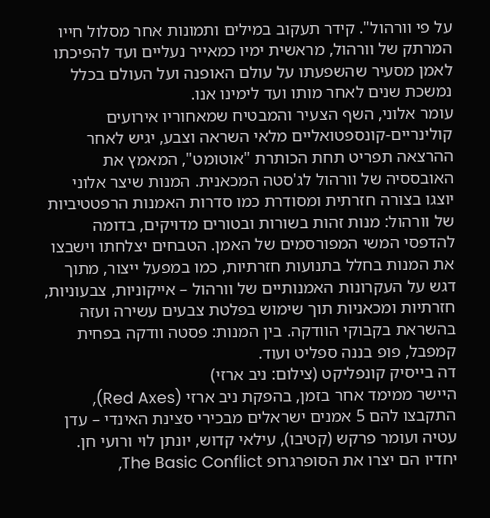על פי וורהול". קידר תעקוב במילים ותמונות אחר מסלול חייו המרתק של וורהול, מראשית ימיו כמאייר נעליים ועד להפיכתו לאמן מסעיר שהשפעתו על עולם האופנה ועל העולם בכלל נמשכת שנים לאחר מותו ועד לימינו אנו.
עומר אלוני, השף הצעיר והמבטיח שמאחוריו אירועים קולינריים-קונספטואליים מלאי השראה וצבע, יגיש לאחר ההרצאה תפריט תחת הכותרת "אוטומט", המאמץ את האובססיה של וורהול לג'סטה המכאנית. המנות שיצר אלוני יוצגו בצורה חזרתית ומסודרת כמו סדרות האמנות הרפטטיביות של וורהול: מנות זהות בשורות ובטורים מדויקים, בדומה להדפסי המשי המפורסמים של האמן. הטבחים יצלחתו וישבצו את המנות בחלל בתנועות חזרתיות, כמו במפעל ייצור, מתוך דגש על העקרונות האמנותיים של וורהול – אייקוניות, צבעוניות, חזרתיות ומכאניות תוך שימוש בפלטת צבעים עשירה ועזה בהשראת בקבוקי הוודקה. בין המנות: פסטה וודקה בפחית קמפבל, פופ בננה ספליט ועוד.
דה בייסיק קונפליקט (צילום: ניב ארזי)
היישר ממימד אחר בזמן, בהפקת ניב ארזי (Red Axes), התקבצו להם 5 אמנים ישראלים מבכירי סצינת האינדי – עדן עטיה ועומר פרקש (קטיבו), עילאי קדוש, יונתן לוי ורועי חן. יחדיו הם יצרו את הסופרגרופ The Basic Conflict,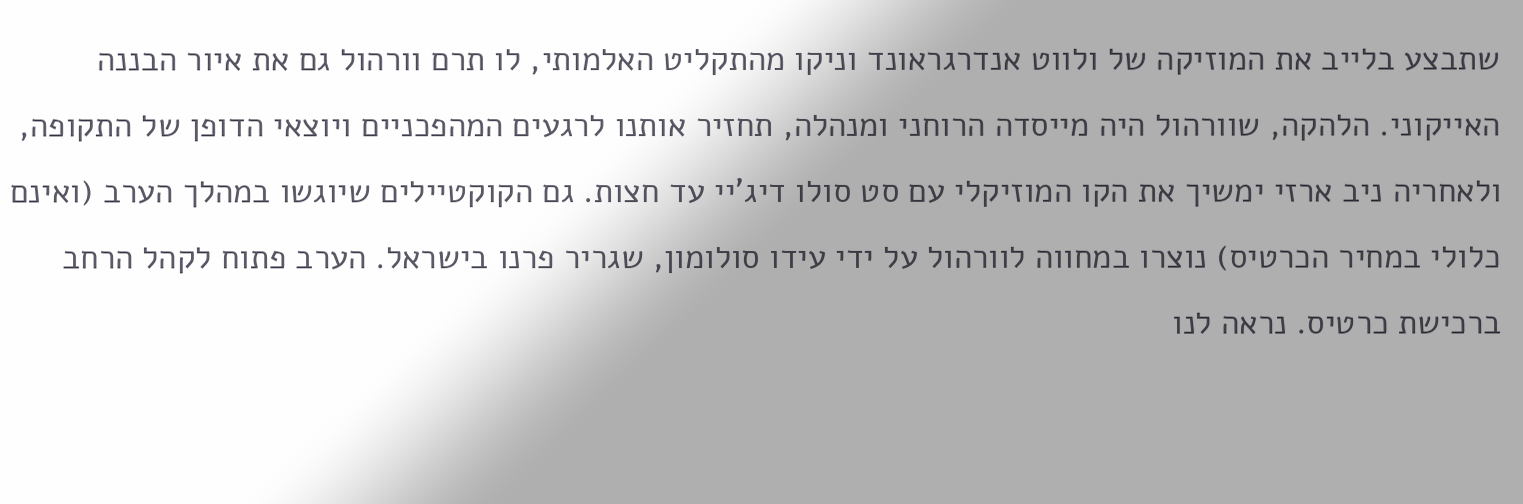שתבצע בלייב את המוזיקה של ולווט אנדרגראונד וניקו מהתקליט האלמותי, לו תרם וורהול גם את איור הבננה האייקוני. הלהקה, שוורהול היה מייסדה הרוחני ומנהלה, תחזיר אותנו לרגעים המהפכניים ויוצאי הדופן של התקופה, ולאחריה ניב ארזי ימשיך את הקו המוזיקלי עם סט סולו דיג'יי עד חצות. גם הקוקטיילים שיוגשו במהלך הערב (ואינם כלולי במחיר הכרטיס) נוצרו במחווה לוורהול על ידי עידו סולומון, שגריר פרנו בישראל. הערב פתוח לקהל הרחב ברכישת כרטיס. נראה לנו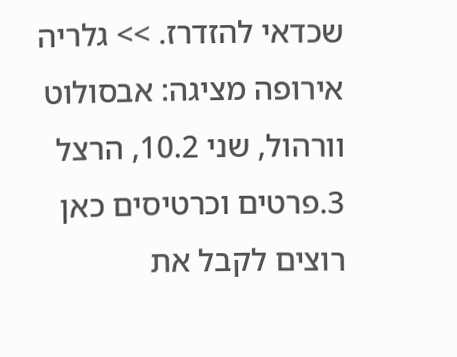שכדאי להזדרז. >> גלריה אירופה מציגה: אבסולוט וורהול, שני 10.2, הרצל 3.פרטים וכרטיסים כאן
רוצים לקבל את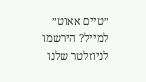״טיים אאוט״ למייל? הירשמו לניוזלטר שלנו